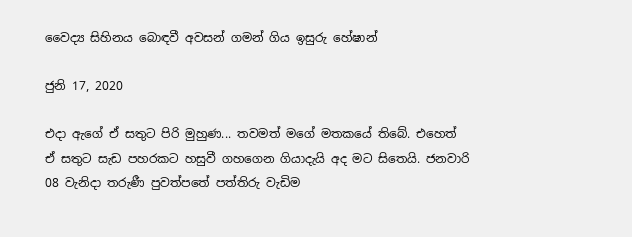වෛද්‍ය සිහිනය බොඳවී අවසන් ගමන් ගිය ඉසුරු හේෂාන්

ජුනි 17, 2020

එදා ඇගේ ඒ සතුට පිරි මුහුණ... තවමත් මගේ මතකයේ තිබේ. එහෙත් ඒ සතුට සැඩ පහරකට හසුවී ගහගෙන ගියාදැයි අද මට සිතෙයි. ජනවාරි 08 වැනිදා තරුණී පුවත්පතේ පත්තිරු වැඩිම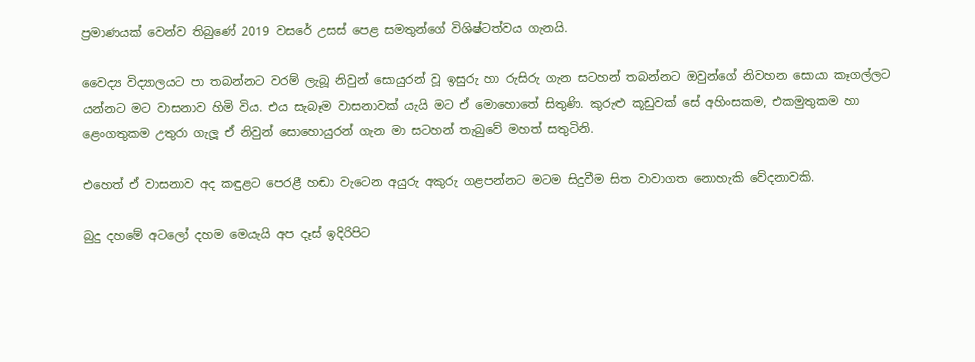ප්‍රමාණයක් වෙන්ව තිබුණේ 2019 වසරේ උසස් පෙළ සමතුන්ගේ විශිෂ්ටත්වය ගැනයි.

වෛද්‍ය විද්‍යාලයට පා තබන්නට වරම් ලැබූ නිවුන් සොයුරන් වූ ඉසුරු හා රුසිරු ගැන සටහන් තබන්නට ඔවුන්ගේ නිවහන සොයා කෑගල්ලට යන්නට මට වාසනාව හිමි විය. එය සැබෑම වාසනාවක් යැයි මට ඒ මොහොතේ සිතුණි. කුරුළු කූඩුවක් සේ අහිංසකම, එකමුතුකම හා ළෙංගතුකම උතුරා ගැලූ ඒ නිවුන් සොහොයුරන් ගැන මා සටහන් තැබුවේ මහත් සතුටිනි.

එහෙත් ඒ වාසනාව අද කඳුළට පෙරළී හඬා වැටෙන අයුරු අකුරු ගළපන්නට මටම සිදුවීම සිත වාවාගත නොහැකි වේදනාවකි.

බුදු දහමේ අටලෝ දහම මෙයැයි අප දෑස් ඉදිරිපිට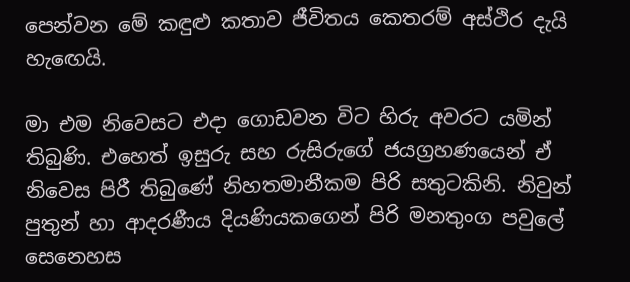පෙන්වන මේ කඳුළු කතාව ජීවිතය කෙතරම් අස්ථිර දැයි හැඟෙයි.

මා එම නිවෙසට එදා ගොඩවන විට හිරු අවරට යමින් තිබුණි. එහෙත් ඉසුරු සහ රුසිරුගේ ජයග්‍රහණයෙන් ඒ නිවෙස පිරී තිබුණේ නිහතමානීකම පිරි සතුටකිනි. නිවුන් පුතුන් හා ආදරණීය දියණියකගෙන් පිරි මනතුංග පවුලේ සෙනෙහස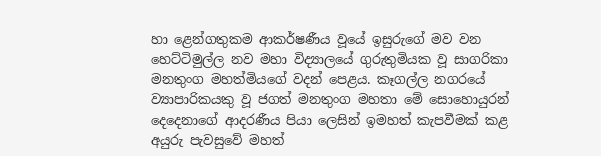හා ළෙන්ගතුකම ආකර්ෂණීය වූයේ ඉසුරුගේ මව වන හෙට්ටිමුල්ල නව මහා විද්‍යාලයේ ගුරුතුමියක වූ සාගරිකා මනතුංග මහත්මියගේ වදන් පෙළය. කෑගල්ල නගරයේ ව්‍යාපාරිකයකු වූ ජගත් මනතුංග මහතා මේ සොහොයුරන් දෙදෙනාගේ ආදරණීය පියා ලෙසින් ඉමහත් කැපවීමක් කළ අයුරු පැවසුවේ මහත්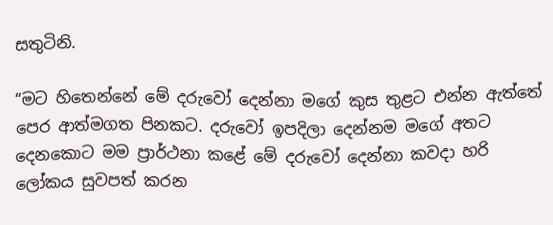සතුටිනි.

“මට හිතෙන්නේ මේ දරුවෝ දෙන්නා මගේ කුස තුළට එන්න ඇත්තේ පෙර ආත්මගත පිනකට. දරුවෝ ඉපදිලා දෙන්නම මගේ අතට දෙනකොට මම ප්‍රාර්ථනා කළේ මේ දරුවෝ දෙන්නා කවදා හරි ලෝකය සුවපත් කරන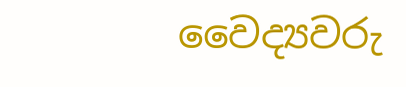වෛද්‍යවරු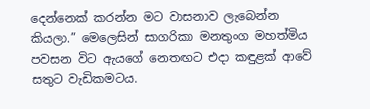දෙන්නෙක් කරන්න මට වාසනාව ලැබෙන්න කියලා.” මෙලෙසින් සාගරිකා මනතුංග මහත්මිය පවසන විට ඇයගේ නෙතඟට එදා කඳුළක් ආවේ සතුට වැඩිකමටය.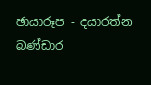ඡායාරූප - දයාරත්න බණ්ඩාර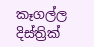කෑගල්ල දිස්ත්‍රික්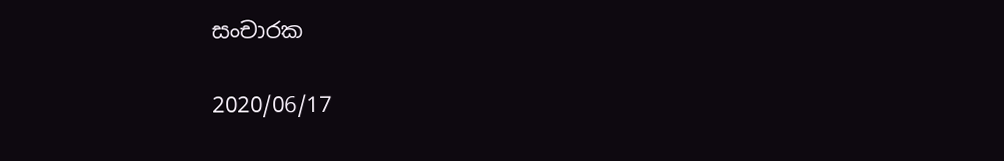සංචාරක

2020/06/17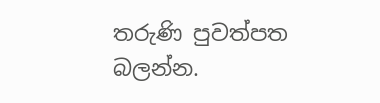තරුණි පුවත්පත බලන්න.